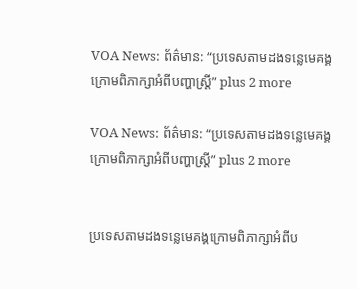VOA News: ព័ត៌មាន: “ប្រទេសតាមដងទន្លេមេគង្គក្រោមពិភាក្សាអំពីបញ្ហាស្ត្រី” plus 2 more

VOA News: ព័ត៌មាន: “ប្រទេសតាមដងទន្លេមេគង្គក្រោមពិភាក្សាអំពីបញ្ហាស្ត្រី” plus 2 more


ប្រទេសតាមដងទន្លេមេគង្គក្រោមពិភាក្សាអំពីប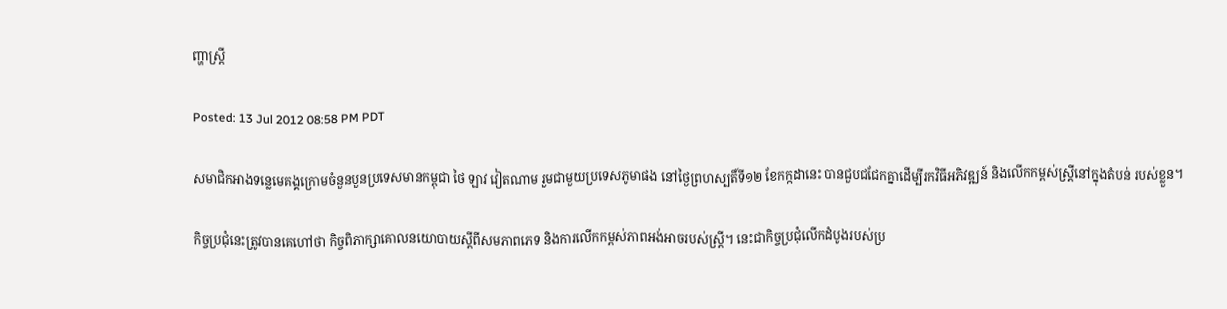ញ្ហាស្ត្រី

Posted: 13 Jul 2012 08:58 PM PDT

សមាជិកអាងទន្លេមេគង្គក្រោមចំនួនបួនប្រទេសមានកម្ពុជា ថៃ ឡាវ វៀតណាម រួមជាមួយប្រទេសភូមាផង នៅថ្ងៃព្រហស្បតិ៍ទី១២ ខែកក្កដានេះ បានជួបជជែកគ្នាដើម្បីរកវិធីអភិវឌ្ឍន៍ និងលើកកម្ពស់ស្រ្តីនៅក្នុងតំបន់ របស់ខ្លួន។

កិច្ចប្រជុំនេះត្រូវបានគេហៅថា កិច្ចពិភាក្សាគោលនយោបាយស្តីពីសមភាពភេទ និងការលើកកម្ពស់ភាពអង់អាចរបស់ស្ត្រី។ នេះជាកិច្ចប្រជុំលើកដំបូងរបស់ប្រ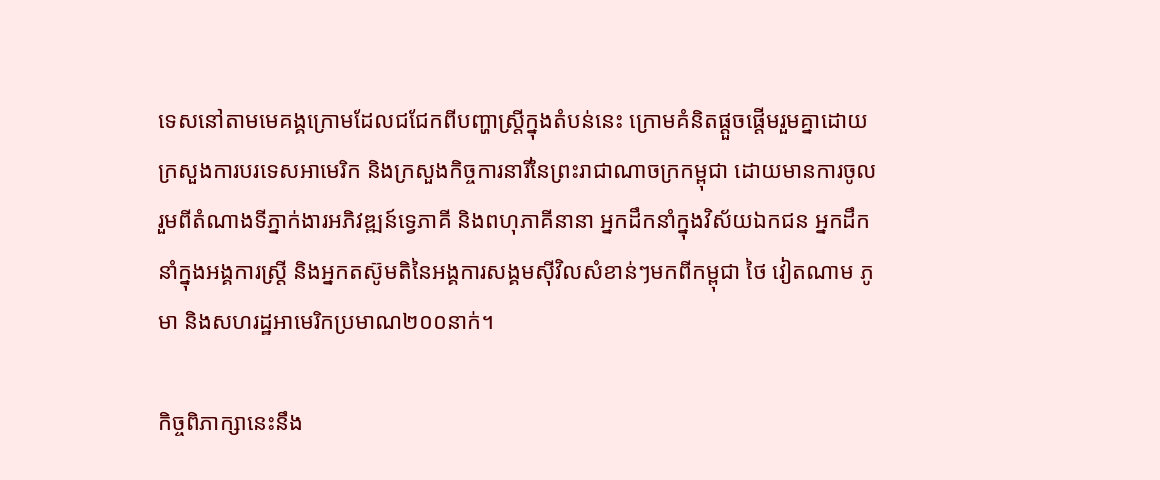ទេសនៅតាមមេគង្គក្រោមដែលជជែកពីបញ្ហាស្រ្តីក្នុងតំបន់នេះ ក្រោមគំនិតផ្តួចផ្តើមរួមគ្នាដោយក្រសួងការបរទេសអាមេរិក និងក្រសួងកិច្ចការនារីនៃព្រះរាជាណាចក្រកម្ពុជា ដោយមានការចូលរួមពីតំណាងទីភ្នាក់ងារអភិវឌ្ឍន៍ទ្វេភាគី និងពហុភាគីនានា អ្នកដឹកនាំក្នុងវិស័យឯកជន អ្នកដឹកនាំក្នុងអង្គការស្ត្រី និងអ្នកតស៊ូមតិនៃអង្គការសង្គមស៊ីវិលសំខាន់ៗមកពីកម្ពុជា ថៃ វៀតណាម ភូមា និងសហរដ្ឋអាមេរិកប្រមាណ២០០នាក់។

កិច្ចពិភាក្សានេះនឹង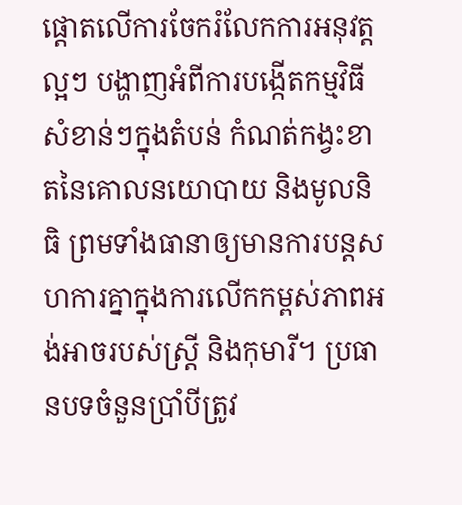ផ្តោតលើការចែករំលែកការអនុវត្តល្អៗ បង្ហាញអំពីការបង្កើតកម្មវិធីសំខាន់ៗក្នុងតំបន់ កំណត់កង្វះខាតនៃគោលនយោបាយ និងមូលនិធិ ព្រមទាំងធានាឲ្យមានការបន្តសហការគ្នាក្នុងការលើកកម្ពស់ភាពអង់អាចរបស់ស្ត្រី និងកុមារី។ ប្រធានបទចំនួនប្រាំបីត្រូវ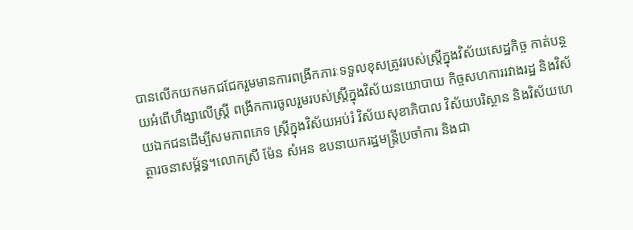បានលើកយកមកជជែករួមមានការពង្រីកភារៈទទួលខុសត្រូវរបស់ស្ត្រីក្នុងវិស័យសេដ្ឋកិច្ច កាត់បន្ថយអំពើហឹង្សាលើស្ត្រី ពង្រីកការចូលរួមរបស់ស្ត្រីក្នុងវិស័យនយោបាយ កិច្ចសហការរវាងរដ្ឋ និងវិស័យឯកជនដើម្បីសមភាពភេទ ស្ត្រីក្នុងវិស័យអប់រំ វិស័យសុខាភិបាល វិស័យបរិស្ថាន និងវិស័យហេត្ថារចនាសម្ព័ន្ធ។លោកស្រី ម៉ែន សំអន ឧបនាយករដ្ឋមន្ត្រីប្រចាំការ និងជា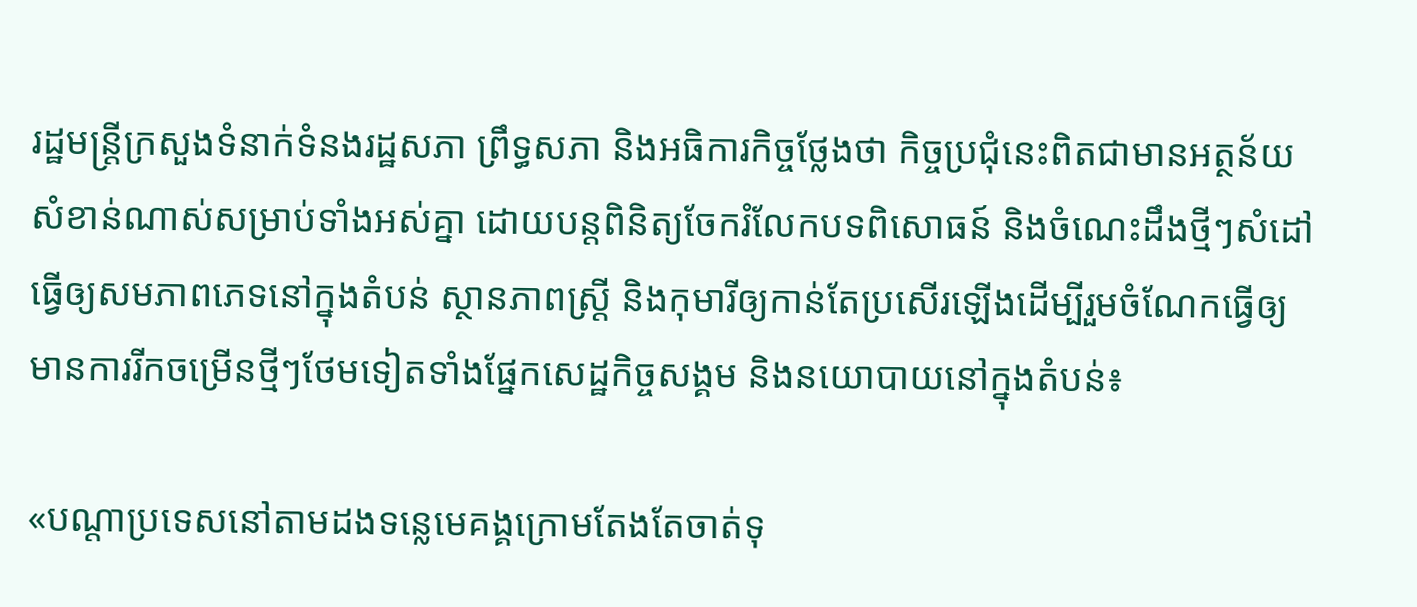រដ្ឋមន្ត្រីក្រសួងទំនាក់ទំនងរដ្ឋសភា ព្រឹទ្ធសភា និងអធិការកិច្ចថ្លែងថា កិច្ចប្រជុំនេះពិតជាមានអត្ថន័យសំខាន់ណាស់សម្រាប់ទាំងអស់គ្នា ដោយបន្តពិនិត្យចែករំលែកបទពិសោធន៍ និងចំណេះដឹងថ្មីៗសំដៅធ្វើឲ្យសមភាពភេទនៅក្នុងតំបន់ ស្ថានភាពស្ត្រី និងកុមារីឲ្យកាន់តែប្រសើរឡើងដើម្បីរួមចំណែកធ្វើឲ្យមានការរីកចម្រើនថ្មីៗថែមទៀតទាំងផ្នែកសេដ្ឋកិច្ចសង្គម និងនយោបាយនៅក្នុងតំបន់៖

«បណ្តាប្រទេសនៅតាមដងទន្លេមេគង្គក្រោមតែងតែចាត់ទុ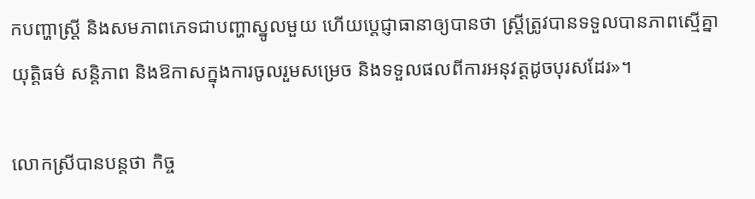កបញ្ហាស្ត្រី និងសមភាពភេទជាបញ្ហាស្នូលមួយ ហើយប្តេជ្ញាធានាឲ្យបានថា ស្ត្រីត្រូវបានទទួលបានភាពស្មើគ្នា យុត្តិធម៌ សន្តិភាព និងឱកាសក្នុងការចូលរួមសម្រេច និងទទួលផលពីការអនុវត្តដូចបុរសដែរ»។

លោកស្រីបានបន្តថា កិច្ច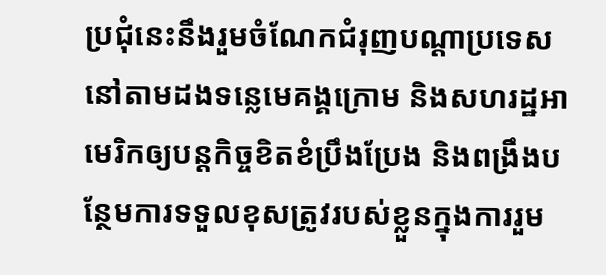ប្រជុំនេះនឹងរួមចំណែកជំរុញបណ្តាប្រទេសនៅតាមដងទន្លេមេគង្គក្រោម និងសហរដ្ឋអាមេរិកឲ្យបន្តកិច្ចខិតខំប្រឹងប្រែង និងពង្រឹងបន្ថែមការទទួលខុសត្រូវរបស់ខ្លួនក្នុងការរួម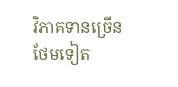វិភាគទានច្រើនថែមទៀត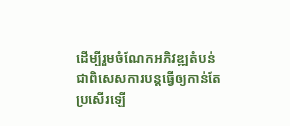ដើម្បីរួមចំណែកអភិវឌ្ឍតំបន់ ជាពិសេសការបន្តធ្វើឲ្យកាន់តែប្រសើរឡើ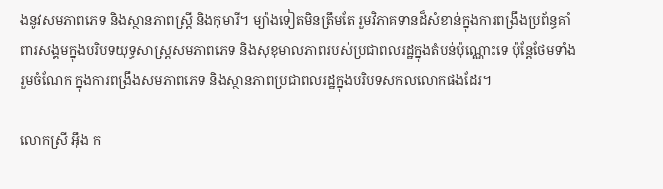ងនូវសមភាពភេទ និងស្ថានភាពស្ត្រី និងកុមារី។ ម្យ៉ាងទៀតមិនត្រឹមតែ រួមវិភាគទានដ៏សំខាន់ក្នុងការពង្រឹងប្រព័ន្ធគាំពារសង្គមក្នុងបរិបទយុទ្ធសាស្ត្រសមភាពភេទ និងសុខុមាលភាពរបស់ប្រជាពលរដ្ឋក្នុងតំបន់ប៉ុណ្ណោះទេ ប៉ុន្តែថែមទាំងរួមចំណែក ក្នុងការពង្រឹងសមភាពភេទ និងស្ថានភាពប្រជាពលរដ្ឋក្នុងបរិបទសកលលោកផងដែរ។

លោកស្រី អ៊ឹង ក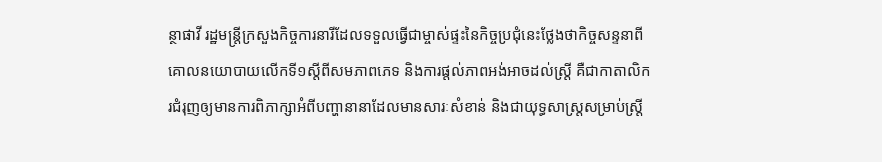ន្ថាផាវី រដ្ឋមន្ត្រីក្រសួងកិច្ចការនារីដែលទទួលធ្វើជាម្ចាស់ផ្ទះនៃកិច្ចប្រជុំនេះថ្លែងថាកិច្ចសន្ទនាពីគោលនយោបាយលើកទី១ស្តីពីសមភាពភេទ និងការផ្តល់ភាពអង់អាចដល់ស្ត្រី គឺជាកាតាលិករជំរុញឲ្យមានការពិភាក្សាអំពីបញ្ហានានាដែលមានសារៈសំខាន់ និងជាយុទ្ធសាស្ត្រសម្រាប់ស្ត្រី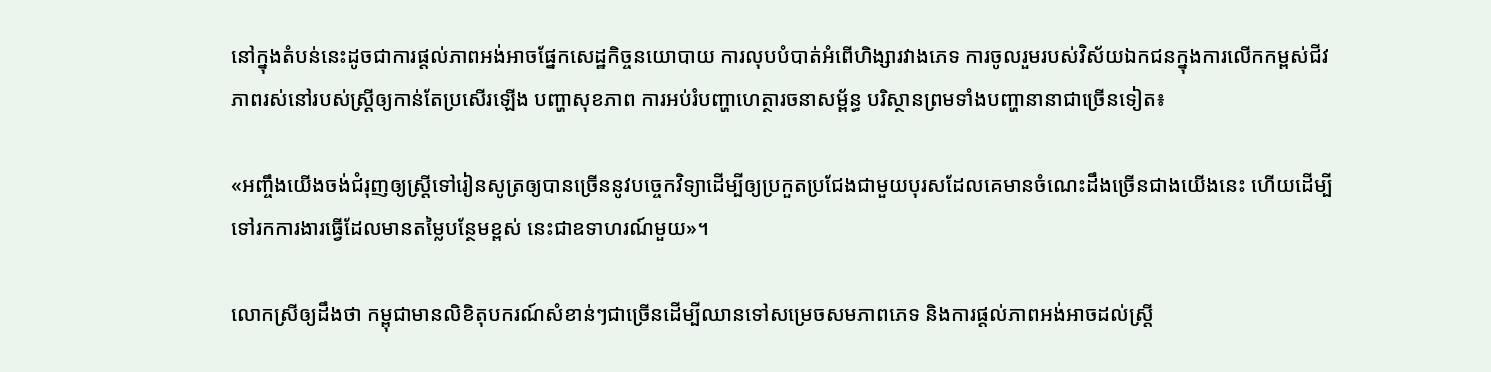នៅក្នុងតំបន់នេះដូចជាការផ្តល់ភាពអង់អាចផ្នែកសេដ្ឋកិច្ចនយោបាយ ការលុបបំបាត់អំពើហិង្សារវាងភេទ ការចូលរួមរបស់វិស័យឯកជនក្នុងការលើកកម្ពស់ជីវភាពរស់នៅរបស់ស្ត្រីឲ្យកាន់តែប្រសើរឡើង បញ្ហាសុខភាព ការអប់រំបញ្ហាហេត្ថារចនាសម្ព័ន្ធ បរិស្ថានព្រមទាំងបញ្ហានានាជាច្រើនទៀត៖

«អញ្ចឹងយើងចង់ជំរុញឲ្យស្ត្រីទៅរៀនសូត្រឲ្យបានច្រើននូវបច្ចេកវិទ្យាដើម្បីឲ្យប្រកួតប្រជែងជាមួយបុរសដែលគេមានចំណេះដឹងច្រើនជាងយើងនេះ ហើយដើម្បីទៅរកការងារធ្វើដែលមានតម្លៃបន្ថែមខ្ពស់ នេះជាឧទាហរណ៍មួយ»។

លោកស្រីឲ្យដឹងថា កម្ពុជាមានលិខិតុបករណ៍សំខាន់ៗជាច្រើនដើម្បីឈានទៅសម្រេចសមភាពភេទ និងការផ្តល់ភាពអង់អាចដល់ស្ត្រី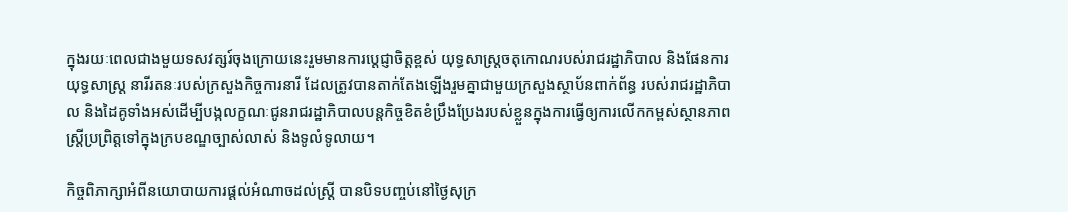ក្នុងរយៈពេលជាងមួយទសវត្សរ៍ចុងក្រោយនេះរួមមានការប្តេជ្ញាចិត្តខ្ពស់ យុទ្ធសាស្ត្រចតុកោណរបស់រាជរដ្ឋាភិបាល និងផែនការយុទ្ធសាស្រ្ត នារីរតនៈរបស់ក្រសួងកិច្ចការនារី ដែលត្រូវបានតាក់តែងឡើងរួមគ្នាជាមួយក្រសួងស្ថាប័នពាក់ព័ន្ធ របស់រាជរដ្ឋាភិបាល និងដៃគូទាំងអស់ដើម្បីបង្កលក្ខណៈជូនរាជរដ្ឋាភិបាលបន្តកិច្ចខិតខំប្រឹងប្រែងរបស់ខ្លួនក្នុងការធ្វើឲ្យការលើកកម្ពស់ស្ថានភាពស្ត្រីប្រព្រិត្តទៅក្នុងក្របខណ្ឌច្បាស់លាស់ និងទូលំទូលាយ។

កិច្ចពិភាក្សាអំពីនយោបាយការផ្តល់អំណាចដល់ស្ត្រី បានបិទបញ្ចប់នៅថ្ងៃសុក្រ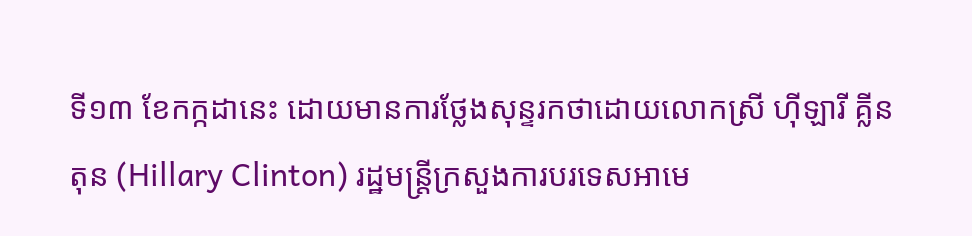ទី១៣ ខែកក្កដានេះ ដោយមានការថ្លែងសុន្ទរកថាដោយលោកស្រី ហ៊ីឡារី គ្លីនតុន (Hillary Clinton) រដ្ឋមន្ត្រីក្រសួងការបរទេសអាមេ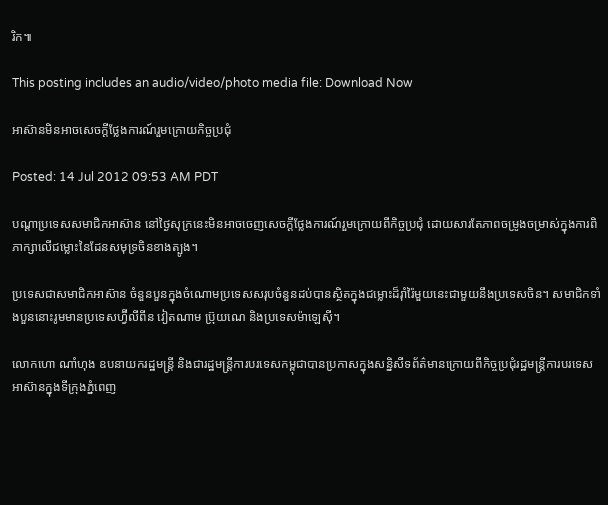រិក៕

This posting includes an audio/video/photo media file: Download Now

អាស៊ានមិនអាចសេចក្តីថ្លែងការណ៍រួមក្រោយកិច្ចប្រជុំ

Posted: 14 Jul 2012 09:53 AM PDT

បណ្តាប្រទេសសមាជិកអាស៊ាន នៅថ្ងៃសុក្រនេះមិនអាចចេញសេចក្ដីថ្លែងការណ៍រួមក្រោយពីកិច្ចប្រជុំ ដោយសារតែភាពចម្រូងចម្រាស់ក្នុងការពិភាក្សាលើជម្លោះនៃដែនសមុទ្រចិនខាងត្បូង។

ប្រទេសជាសមាជិកអាស៊ាន ចំនួនបួនក្នុងចំណោមប្រទេសសរុបចំនួនដប់បានស្ថិតក្នុងជម្លោះដ៏រ៉ាំរ៉ៃមួយនេះជាមួយនឹងប្រទេសចិន។ សមាជិកទាំងបួននោះរូមមានប្រទេសហ្វ៊ីលីពីន វៀតណាម ប្រ៊ុយណេ និងប្រទេសម៉ាឡេស៊ី។

លោកហោ ណាំហុង ឧបនាយករដ្ឋមន្ដ្រី និងជារដ្ឋមន្ដ្រីការបរទេសកម្ពុជាបានប្រកាសក្នុងសន្និសីទព័ត៌មានក្រោយពីកិច្ចប្រជុំរដ្ឋមន្ដ្រីការបរទេសអាស៊ានក្នុងទីក្រុងភ្នំពេញ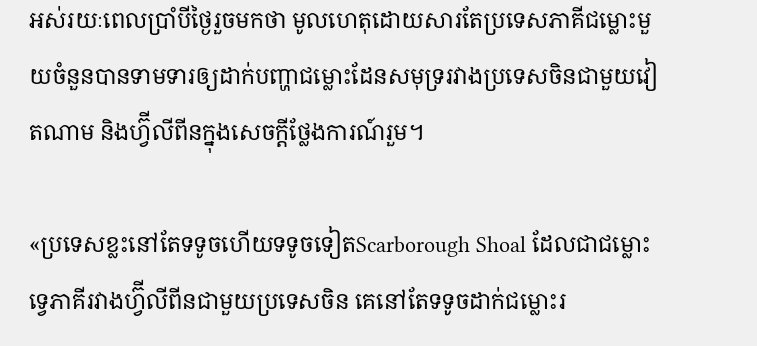អស់រយៈពេលប្រាំបីថ្ងៃរួចមកថា មូលហេតុដោយសារតែប្រទេសភាគីជម្លោះមួយចំនួនបានទាមទារឲ្យដាក់បញ្ហាជម្លោះដែនសមុទ្ររវាងប្រទេសចិនជាមួយវៀតណាម និងហ្វ៊ីលីពីនក្នុងសេចក្ដីថ្លែងការណ៍រួម។

«ប្រទេសខ្លះនៅតែទទូចហើយទទូចទៀតScarborough Shoal ដែលជាជម្លោះទ្វេភាគីរវាងហ្វ៊ីលីពីនជាមួយប្រទេសចិន គេនៅតែទទូចដាក់ជម្លោះរ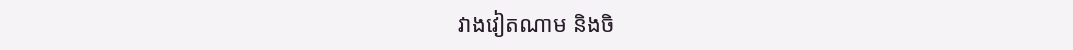វាងវៀតណាម និងចិ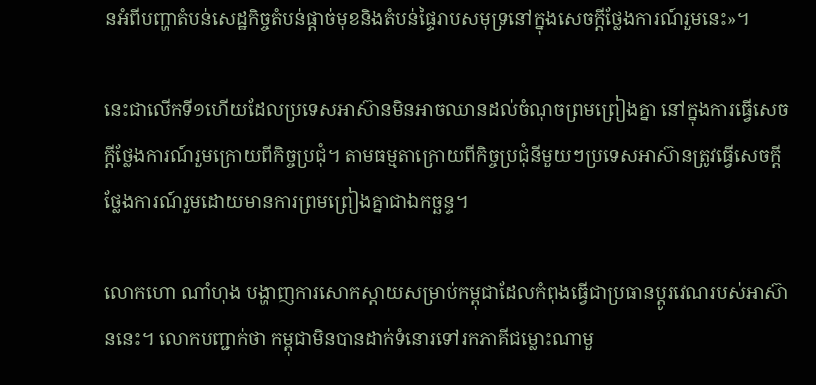នអំពីបញ្ហាតំបន់សេដ្ឋកិច្ចតំបន់ផ្តាច់មុខនិងតំបន់ផ្ទៃរាបសមុទ្រនៅក្នុងសេចក្ដីថ្លែងការណ៍រួមនេះ»។

នេះជាលើកទី១ហើយដែលប្រទេសអាស៊ានមិនអាចឈានដល់ចំណុចព្រមព្រៀងគ្នា នៅក្នុងការធ្វើសេចក្ដីថ្លែងការណ៍រួមក្រោយពីកិច្ចប្រជុំ។ តាមធម្មតាក្រោយពីកិច្ចប្រជុំនីមួយៗប្រទេសអាស៊ានត្រូវធ្វើសេចក្តីថ្លែងការណ៍រួមដោយមានការព្រមព្រៀងគ្នាជាឯកច្ឆន្ទ។

លោកហោ ណាំហុង បង្ហាញការសោកស្តាយសម្រាប់កម្ពុជាដែលកំពុងធ្វើជាប្រធានប្តូរវេណរបស់អាស៊ាននេះ។ លោកបញ្ជាក់ថា កម្ពុជាមិនបានដាក់ទំនោរទៅរកភាគីជម្លោះណាមួ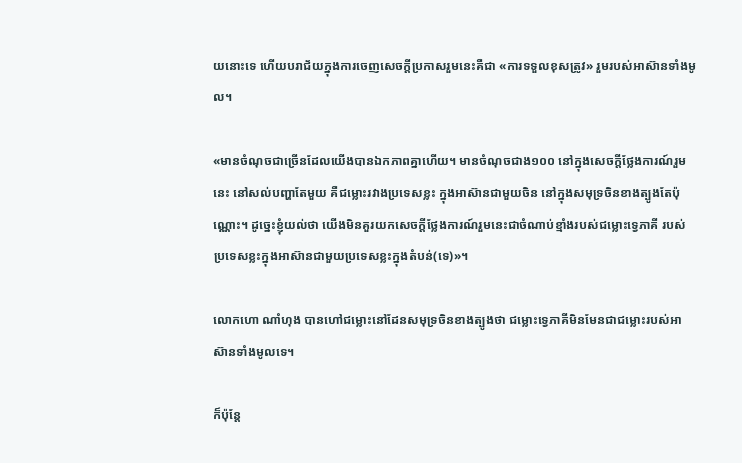យនោះទេ ហើយបរាជ័យក្នុងការចេញសេចក្ដីប្រកាសរួមនេះគឺជា «ការទទួលខុសត្រូវ» រួមរបស់អាស៊ានទាំងមូល។

«មានចំណុចជាច្រើនដែលយើងបានឯកភាពគ្នាហើយ។ មានចំណុចជាង១០០ នៅក្នុងសេចក្ដីថ្លែងការណ៍រួមនេះ នៅសល់បញ្ហាតែមួយ គឺជម្លោះរវាងប្រទេសខ្លះ ក្នុងអាស៊ានជាមួយចិន នៅក្នុងសមុទ្រចិនខាងត្បូងតែប៉ុណ្ណោះ។ ដូច្នេះខ្ញុំយល់ថា យើងមិនគួរយកសេចក្ដីថ្លែងការណ៍រួមនេះជាចំណាប់ខ្មាំងរបស់ជម្លោះទ្វេភាគី របស់ប្រទេសខ្លះក្នុងអាស៊ានជាមួយប្រទេសខ្លះក្នុងតំបន់(ទេ)»។

លោកហោ ណាំហុង បានហៅជម្លោះនៅដែនសមុទ្រចិនខាងត្បូងថា ជម្លោះទ្វេភាគីមិនមែនជាជម្លោះរបស់អាស៊ានទាំងមូលទេ។

ក៏ប៉ុន្តែ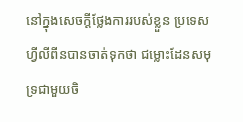នៅក្នុងសេចក្ដីថ្លែងការរបស់ខ្លួន ប្រទេសហ្វីលីពីនបានចាត់ទុកថា ជម្លោះដែនសមុទ្រជាមួយចិ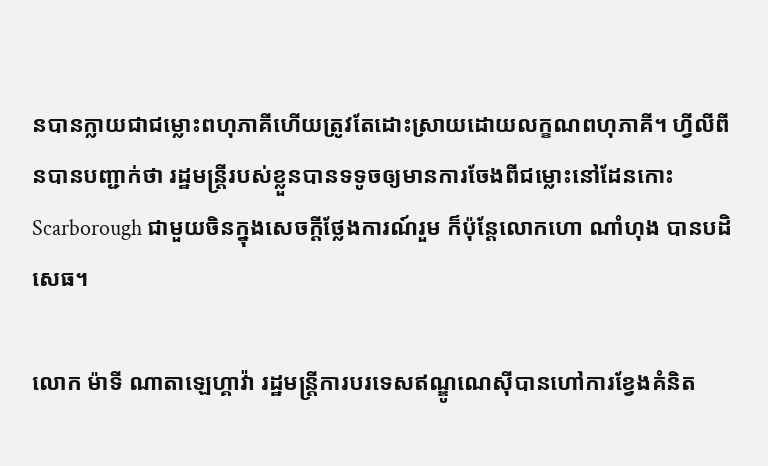នបានក្លាយជាជម្លោះពហុភាគីហើយត្រូវតែដោះស្រាយដោយលក្ខណពហុភាគី។ ហ្វីលីពីនបានបញ្ជាក់ថា រដ្ឋមន្ដ្រីរបស់ខ្លួនបានទទូចឲ្យមានការចែងពីជម្លោះនៅដែនកោះScarborough ជាមួយចិនក្នុងសេចក្ដីថ្លែងការណ៍រួម ក៏ប៉ុន្តែលោកហោ ណាំហុង បានបដិសេធ។

លោក ម៉ាទី ណាតាឡេហ្គាវ៉ា រដ្ឋមន្រ្តីការបរទេសឥណ្ឌូណេស៊ីបានហៅការខ្វែងគំនិត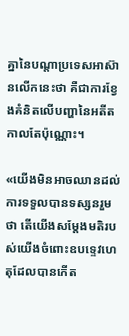គ្នានៃបណ្តាប្រទេសអាស៊ានលើកនេះថា គឺជាការខ្វែងគំនិតលើបញ្ហានៃអតីតកាលតែប៉ុណ្ណោះ។

«យើងមិនអាចឈានដល់ការទទួលបានទស្សនរួមថា តើយើងសម្តែងមតិរបស់យើងចំពោះឧបទ្ទេវហេតុដែលបានកើត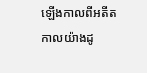ឡើងកាលពីអតីតកាលយ៉ាងដូ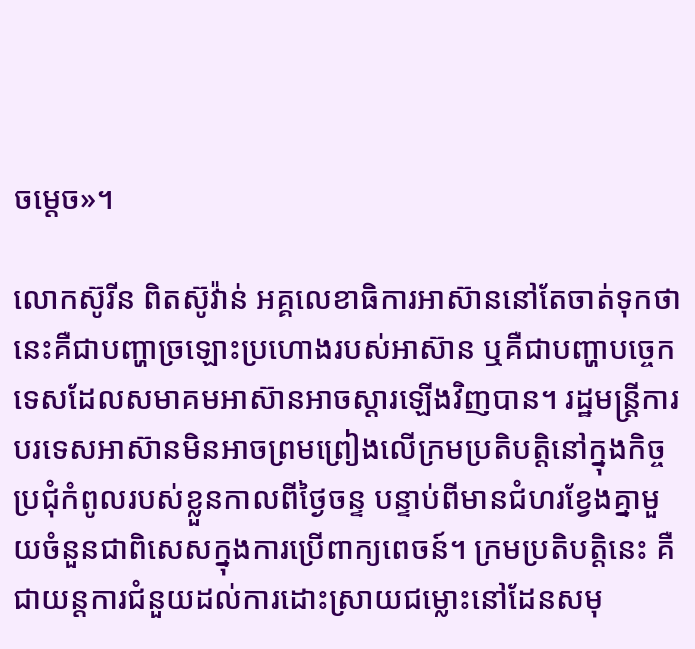ចម្តេច»។

លោកស៊ូរីន ពិតស៊ូវ៉ាន់ អគ្គលេខាធិការអាស៊ាននៅតែចាត់ទុកថា នេះគឺជាបញ្ហាច្រឡោះប្រហោងរបស់អាស៊ាន ឬគឺជាបញ្ហាបច្ចេកទេសដែលសមាគមអាស៊ានអាចស្តារឡើងវិញបាន។ រដ្ឋមន្ដ្រីការបរទេសអាស៊ានមិនអាចព្រមព្រៀងលើក្រមប្រតិបត្តិនៅក្នុងកិច្ចប្រជុំកំពូលរបស់ខ្លួនកាលពីថ្ងៃចន្ទ បន្ទាប់ពីមានជំហរខ្វែងគ្នាមួយចំនួនជាពិសេសក្នុងការប្រើពាក្យពេចន៍។ ក្រមប្រតិបត្តិនេះ គឺជាយន្តការជំនួយដល់ការដោះស្រាយជម្លោះនៅដែនសមុ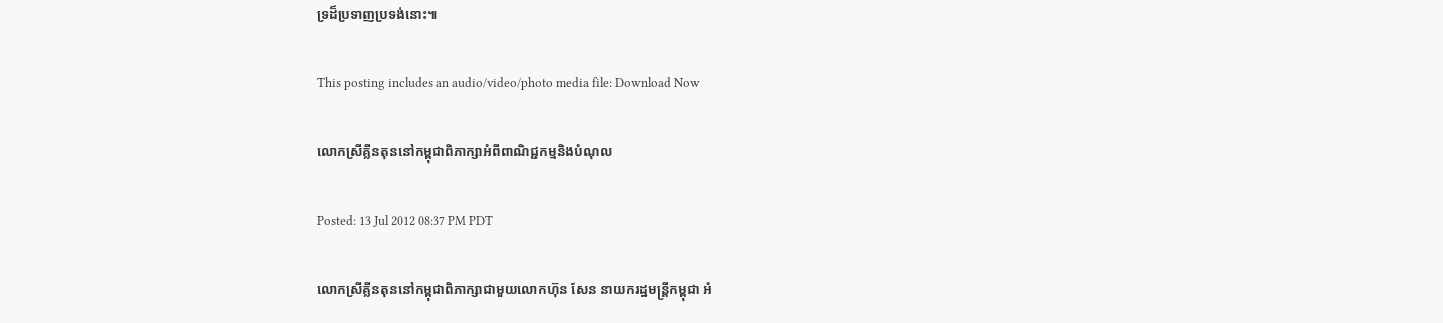ទ្រដ៏ប្រទាញប្រទង់នោះ៕

This posting includes an audio/video/photo media file: Download Now

លោកស្រីគ្លីនតុននៅកម្ពុជាពិភាក្សាអំពីពាណិជ្ជកម្មនិងបំណុល

Posted: 13 Jul 2012 08:37 PM PDT

លោកស្រីគ្លីនតុននៅកម្ពុជាពិភាក្សាជាមួយលោកហ៊ុន សែន នាយករដ្ឋមន្ត្រីកម្ពុជា អំ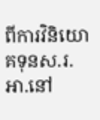ពីការវិនិយោគទុនស.រ.អា.នៅ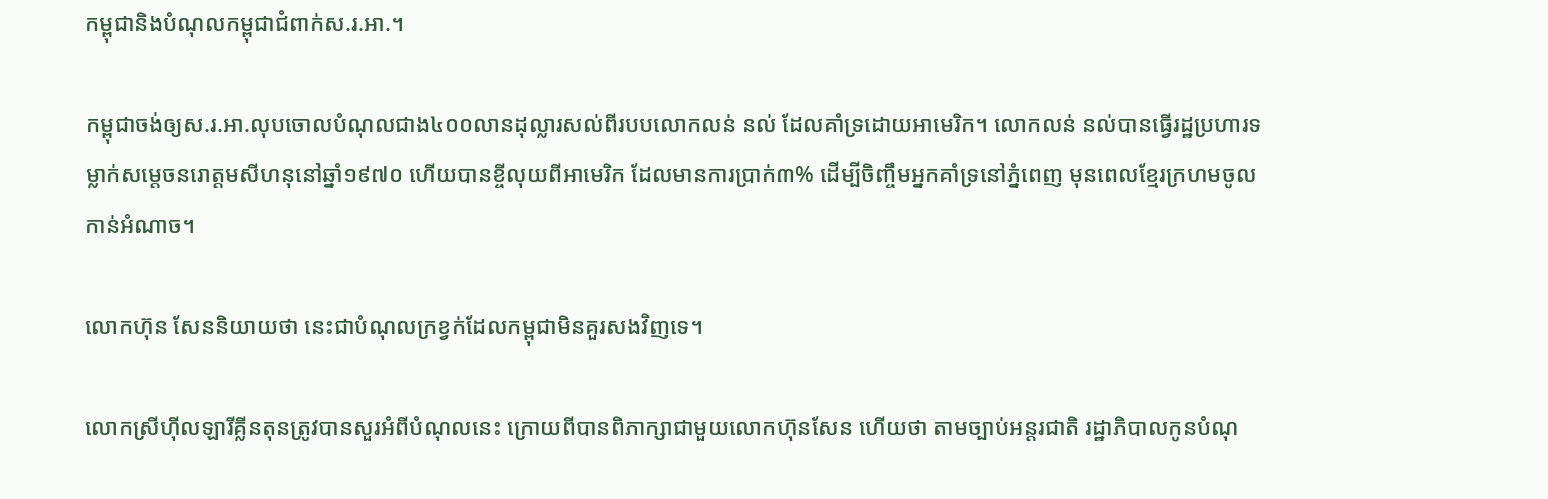កម្ពុជានិងបំណុលកម្ពុជាជំពាក់ស.រ.អា.។

កម្ពុជាចង់ឲ្យស.រ.អា.លុបចោលបំណុលជាង៤០០លានដុល្លារសល់ពីរបបលោកលន់ នល់ ដែលគាំទ្រដោយអាមេរិក។ លោកលន់ នល់បានធ្វើរដ្ឋប្រហារទម្លាក់សម្តេចនរោត្តមសីហនុនៅឆ្នាំ១៩៧០ ហើយបានខ្ចីលុយពីអាមេរិក ដែលមានការប្រាក់៣% ដើម្បីចិញ្ចឹមអ្នកគាំទ្រនៅភ្នំពេញ មុនពេលខ្មែរក្រហមចូលកាន់អំណាច។

លោកហ៊ុន សែននិយាយថា នេះជាបំណុលក្រខ្វក់ដែលកម្ពុជាមិនគួរសងវិញទេ។

លោកស្រីហ៊ីលឡារីគ្លីនតុនត្រូវបានសួរអំពីបំណុលនេះ ក្រោយពីបានពិភាក្សាជាមួយលោកហ៊ុនសែន ហើយថា តាមច្បាប់អន្តរជាតិ រដ្ឋាភិបាលកូនបំណុ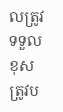លត្រូវទទួលខុសត្រូវប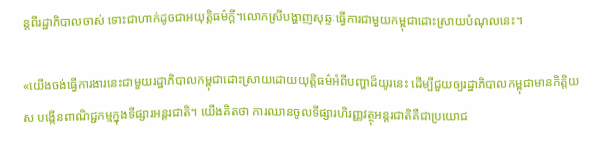ន្តពីរដ្ឋាភិបាលចាស់ ទោះជាហាក់ដូចជាអយុត្តិធម៌ក្តី។លោកស្រីបង្ហាញសុឆ្ទៈធ្វើការជាមួយកម្ពុជាដោះស្រាយបំណុលនេះ។

«យើងចង់ធ្វើការងារនេះជាមួយរដ្ឋាភិបាលកម្ពុជាដោះស្រាយដោយយុត្តិធម៌អំពីបញ្ហាដ៏យូរនេះ ដើម្បីជួយឲ្យរដ្ឋាភិបាលកម្ពុជាមានកិត្តិយស បង្កើនពាណិជ្ជកម្មក្នុងទីផ្សារអន្តរជាតិ។ យើងគិតថា ការឈានចូលទីផ្សារហិរញ្ញវត្ថុអន្តរជាតិគឺជាប្រយោជ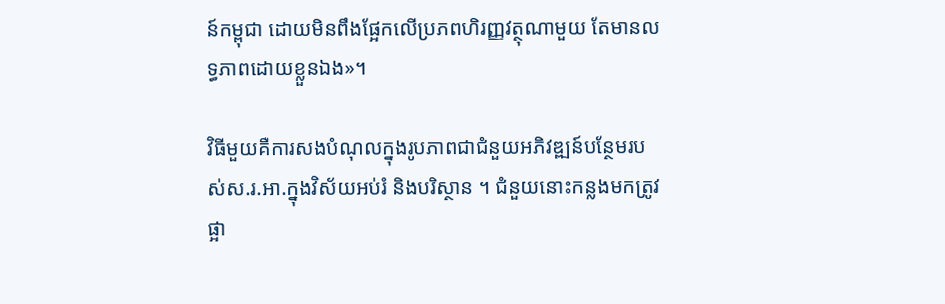ន៍កម្ពុជា ដោយមិនពឹងផ្អែកលើប្រភពហិរញ្ញវត្ថុណាមួយ តែមានលទ្ធភាពដោយខ្លួនឯង»។

វិធីមួយគឺការសងបំណុលក្នុងរូបភាពជាជំនួយអភិវឌ្ឍន៍បន្ថែមរបស់ស.រ.អា.ក្នុងវិស័យអប់រំ និងបរិស្ថាន ។ ជំនួយនោះកន្លងមកត្រូវផ្អា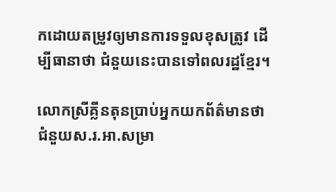កដោយតម្រូវឲ្យមានការទទួលខុសត្រូវ ដើម្បីធានាថា ជំនួយនេះបានទៅពលរដ្ឋខ្មែរ។

លោកស្រីគ្លីនតុនប្រាប់អ្នកយកព័ត៌មានថា ជំនួយស.រ.អា.សម្រា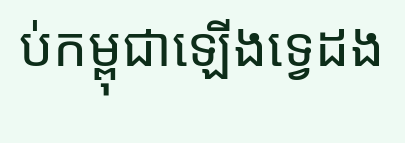ប់កម្ពុជាឡើងទ្វេដង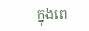ក្នុងពេ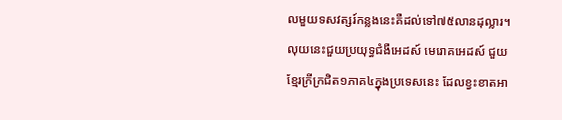លមួយទសវត្សរ៍កន្លងនេះគឺដល់ទៅ៧៥លានដុល្លារ។ លុយនេះជួយប្រយុទ្ធជំងឺអេដស៍ មេរោគអេដស៍ ជួយខ្មែរក្រីក្រជិត១ភាគ៤ក្នុងប្រទេសនេះ ដែលខ្វះខាតអា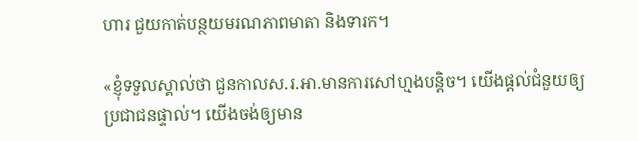ហារ ជួយកាត់បន្ថយមរណភាពមាតា និងទារក។

«ខ្ញុំទទួលស្គាល់ថា ជួនកាលស.រ.អា.មានការសៅហ្មងបន្តិច។ យើងផ្តល់ជំនួយឲ្យប្រជាជនផ្ទាល់។ យើងចង់ឲ្យមាន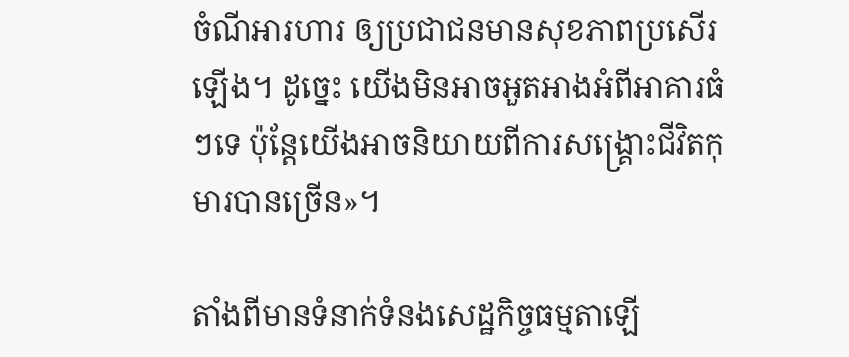ចំណីអារហារ ឲ្យប្រជាជនមានសុខភាពប្រសើរឡើង។ ដូច្នេះ យើងមិនអាចអួតអាងអំពីអាគារធំៗទេ ប៉ុន្តែយើងអាចនិយាយពីការសង្គ្រោះជីវិតកុមារបានច្រើន»។

តាំងពីមានទំនាក់ទំនងសេដ្ឋកិច្ចធម្មតាឡើ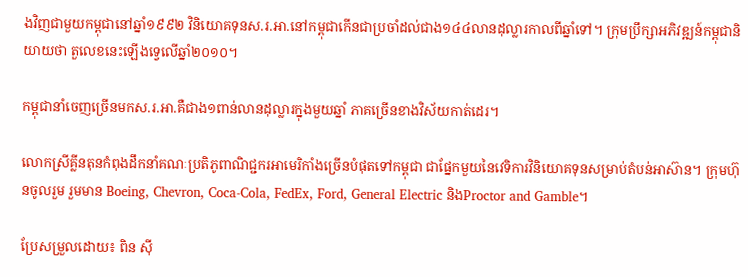ងវិញជាមួយកម្ពុជានៅឆ្នាំ១៩៩២ វិនិយោគទុនស.រ.អា.នៅកម្ពុជាកើនជាប្រចាំដល់ជាង១៤៤លានដុល្លារកាលពីឆ្នាំទៅ។ ក្រុមប្រឹក្សាអភិវឌ្ឍន៍កម្ពុជានិយាយថា តួលេខនេះឡើងទ្វេលើឆ្នាំ២០១០។

កម្ពុជានាំចេញច្រើនមកស.រ.អា.គឺជាង១ពាន់លានដុល្លារក្នុងមួយឆ្នាំ ភាគច្រើនខាងវិស័យកាត់ដេរ។

លោកស្រីគ្លីនតុនកំពុងដឹកនាំគណៈប្រតិភូពាណិជ្ជករអាមេរិកាំងច្រើនបំផុតទៅកម្ពុជា ជាផ្នែកមួយនៃវេទិការវិនិយោគទុនសម្រាប់តំបន់អាស៊ាន។ ក្រុមហ៊ុនចូលរួម រួមមាន Boeing, Chevron, Coca-Cola, FedEx, Ford, General Electric និងProctor and Gamble។

ប្រែសម្រួលដោយ៖ ពិន ស៊ី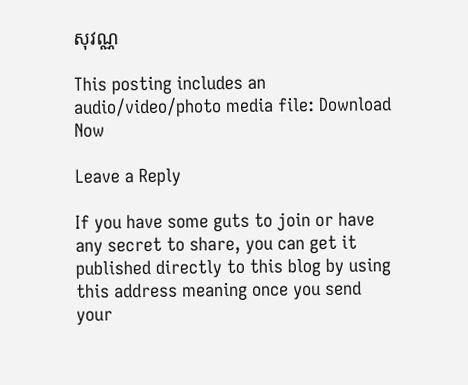សុវណ្ណ

This posting includes an audio/video/photo media file: Download Now

Leave a Reply

If you have some guts to join or have any secret to share, you can get it published directly to this blog by using this address meaning once you send your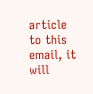article to this email, it will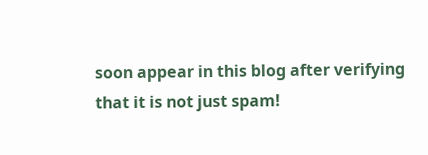soon appear in this blog after verifying that it is not just spam!